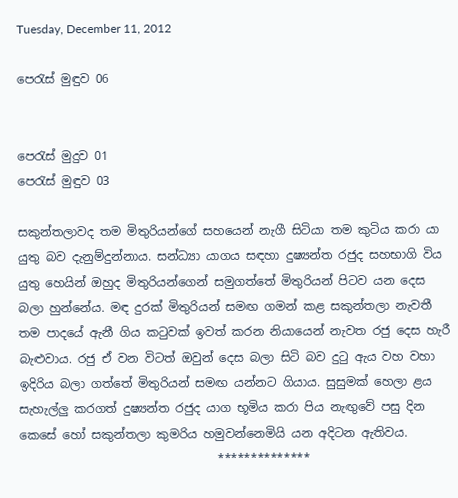Tuesday, December 11, 2012

පෙරැස් මුඳුව 06


පෙරැස් මුදුව 01
පෙරැස් මුඳුව 03

සකුන්තලාවද තම මිතුරියන්ගේ සහයෙන් නැගී සිටියා තම කුටිය කරා යා යුතු බව දැනුම්දුන්නාය. සන්ධ්‍යා යාගය සඳහා දුෂ්‍යන්ත රජුද සහභාගි විය යුතු හෙයින් ඔහුද මිතුරියන්ගෙන් සමුගත්තේ මිතුරියන් පිටව යන දෙස බලා හුන්නේය. මඳ දුරක් මිතුරියන් සමඟ ගමන් කළ සකුන්තලා නැවතී තම පාදයේ ඇනී ගිය කටුවක් ඉවත් කරන නියායෙන් නැවත රජු දෙස හැරී බැළුවාය. රජු ඒ වන විටත් ඔවුන් දෙස බලා සිටි බව දුටු ඇය වහ වහා ඉදිරිය බලා ගත්තේ මිතුරියන් සමඟ යන්නට ගියාය. සුසුමක් හෙලා ළය සැහැල්ලු කරගත් දුෂ්‍යන්ත රජුද යාග භූමිය කරා පිය නැඟුවේ පසු දින කෙසේ හෝ සකුන්තලා කුමරිය හමුවන්නෙමියි යන අදිටන ඇතිවය.
                                 **************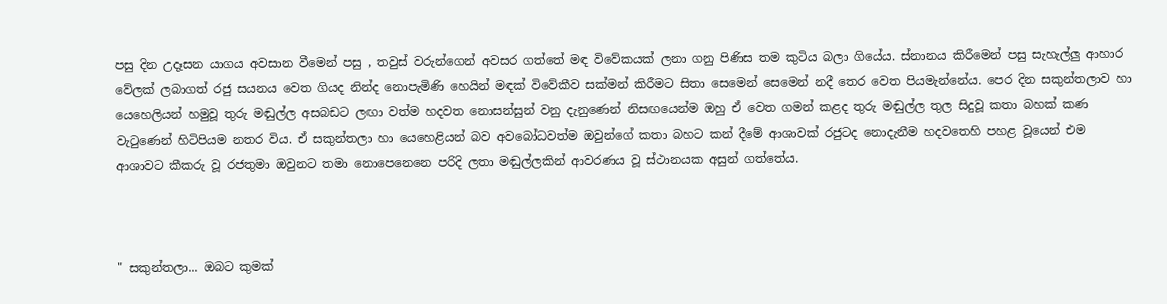පසු දින උදෑසන යාගය අවසාන වීමෙන් පසු , තවුස් වරුන්ගෙන් අවසර ගත්තේ මඳ විවේකයක් ලනා ගනු පිණිස තම කුටිය බලා ගියේය. ස්නානය කිරීමෙන් පසු සැහැල්ලු ආහාර වේලක් ලබාගත් රජු සයනය වෙත ගියද නින්ද නොපැමිණි හෙයින් මඳක් විවේකීව සක්මන් කිරීමට සිතා සෙමෙන් සෙමෙන් නදී තෙර වෙත පියමැන්නේය. පෙර දින සකුන්තලාව හා යෙහෙලියන් හමුවූ තුරු මඬුල්ල අසබඩට ලඟා වත්ම හදවත නොසන්සුන් වනු දැනුණෙන් නිසඟයෙන්ම ඔහු ඒ වෙත ගමන් කළද තුරු මඬුල්ල තුල සිදුවූ කතා බහක් කණ වැටුණෙන් හිටිපියම නතර විය. ඒ සකුන්තලා හා යෙහෙළියන් බව අවබෝධවත්ම ඔවුන්ගේ කතා බහට කන් දීමේ ආශාවක් රජුටද නොදැනීම හදවතෙහි පහළ වූයෙන් එම ආශාවට කීකරු වූ රජතුමා ඔවුනට තමා නොපෙනෙනෙ පරිදි ලතා මඬුල්ලකින් ආවරණය වූ ස්ථානයක අසුන් ගත්තේය.



" සකුන්තලා... ඔබට කුමක්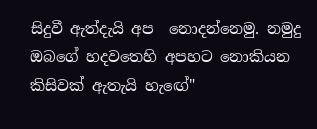සිදුවී ඇත්දැයි අප  නොදන්නෙමු. නමුදු ඔබගේ හදවතෙහි අපහට නොකියන කිසිවක් ඇතැයි හැඟේ"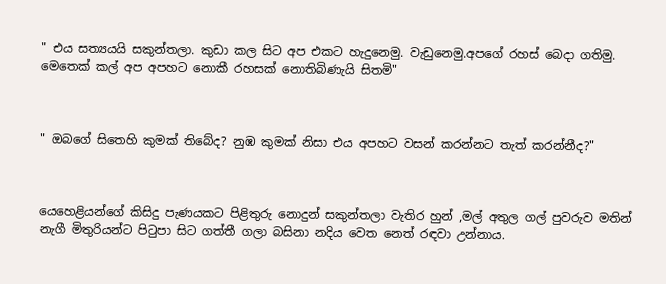" එය සත්‍යයයි සකුන්තලා. කුඩා කල සිට අප එකට හැදුනෙමු. වැඩුනෙමු.අපගේ රහස් බෙදා ගතිමු. මෙතෙක් කල් අප අපහට නොකී රහසක් නොතිබිණැයි සිතමි"



" ඔබගේ සිතෙහි කුමක් තිබේද? නුඹ කුමක් නිසා එය අපහට වසන් කරන්නට තැත් කරන්නීද?"



යෙහෙළියන්ගේ කිසිදු පැණයකට පිළිතුරු නොදුන් සකුන්තලා වැතිර හුන් ,මල් අතුල ගල් පුවරුව මතින් නැගී මිතුරියන්ට පිටුපා සිට ගත්තී ගලා බසිනා නදිය වෙත නෙත් රඳවා උන්නාය.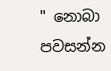" නොබා පවසන්න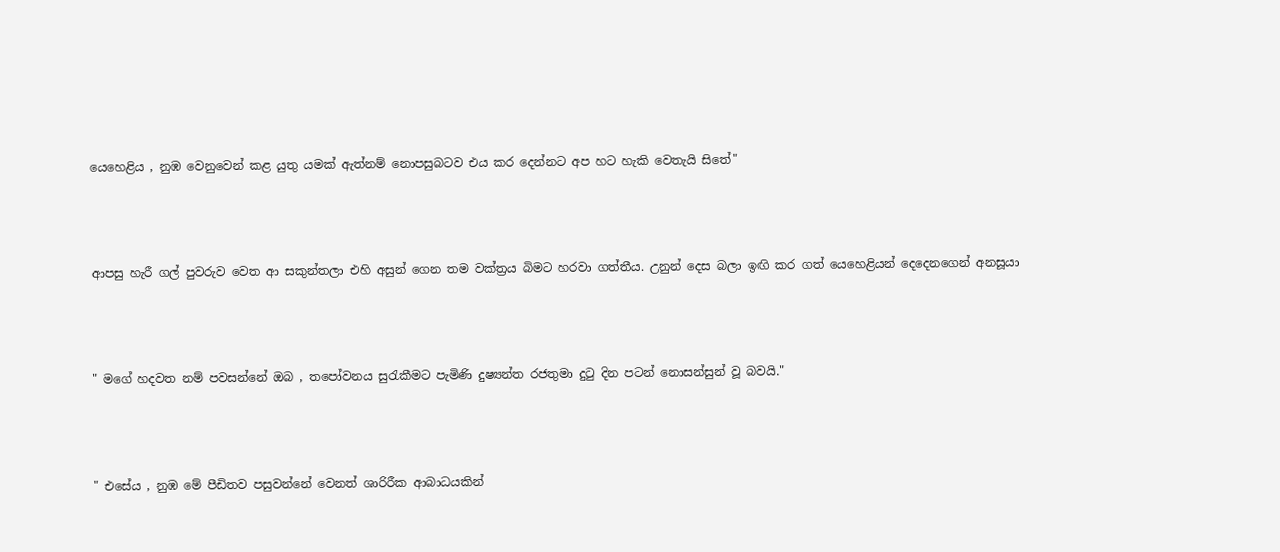යෙහෙළිය , නුඹ වෙනුවෙන් කළ යුතු යමක් ඇත්නම් නොපසුබටව එය කර දෙන්නට අප හට හැකි වෙතැයි සිතේ"



ආපසු හැරී ගල් පුවරුව වෙත ආ සකුන්තලා එහි අසුන් ගෙන තම වක්ත්‍රය බිමට හරවා ගත්තීය. උනුන් දෙස බලා ඉඟි කර ගත් යෙහෙළියන් දෙදෙනගෙන් අනසූයා



" මගේ හදවත නම් පවසන්නේ ඔබ , තපෝවනය සුරැකීමට පැමිණි දුෂ්‍යන්ත රජතුමා දුටු දින පටන් නොසන්සුන් වූ බවයි."



" එසේය , නුඹ මේ පීඩිතව පසුවන්නේ වෙනත් ශාරිරීක ආබාධයකින්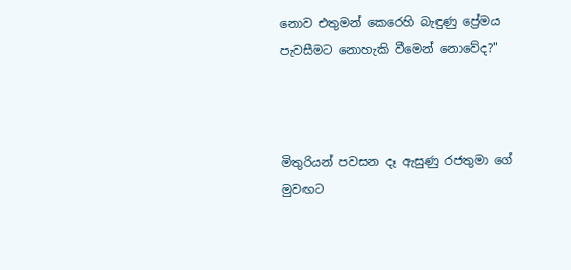නොව එතුමන් කෙරෙහි බැඳුණු ප්‍රේමය පැවසීමට නොහැකි වීමෙන් නොවේද?"



මිතුරියන් පවසන දෑ ඇසුණු රජතුමා ගේ මුවඟට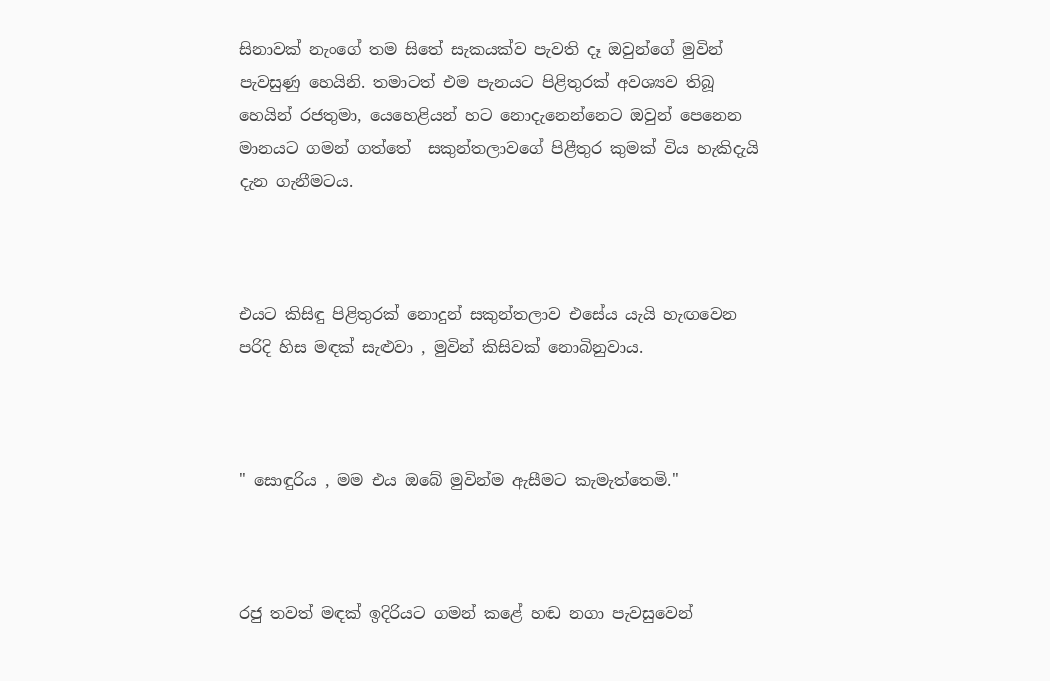සිනාවක් නැංගේ තම සිතේ සැකයක්ව පැවති දෑ ඔවුන්ගේ මුවින් පැවසුණු හෙයිනි. තමාටත් එම පැනයට පිළිතුරක් අවශ්‍යව තිබූ හෙයින් රජතුමා, යෙහෙළියන් හට නොදැනෙන්නෙට ඔවුන් පෙනෙන මානයට ගමන් ගත්තේ  සකුන්තලාවගේ පිළීතුර කුමක් විය හැකිදැයි දැන ගැනීමටය.



එයට කිසිඳු පිළිතුරක් නොදුන් සකුන්තලාව එසේය යැයි හැඟවෙන පරිදි හිස මඳක් සැළුවා , මුවින් කිසිවක් නොබිනුවාය.



" සොඳුරිය , මම එය ඔබේ මුවින්ම ඇසීමට කැමැත්තෙමි."



රජු තවත් මඳක් ඉදිරියට ගමන් කළේ හඬ නගා පැවසුවෙන්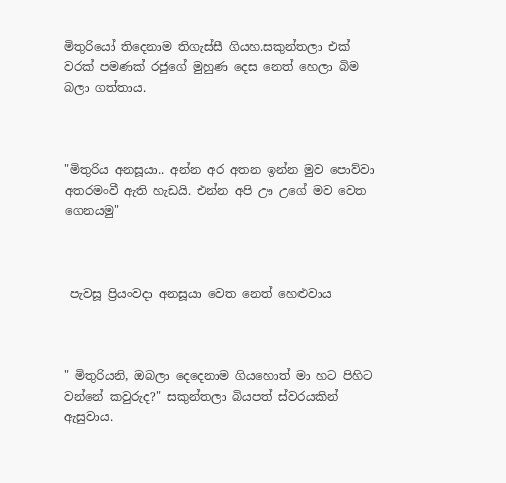මිතුරියෝ තිදෙනාම තිගැස්සී ගියහ.සකුන්තලා එක් වරක් පමණක් රජුගේ මුහුණ දෙස නෙත් හෙලා බිම බලා ගත්තාය.



"මිතුරිය අනසූයා.. අන්න අර අතන ඉන්න මුව පොව්වා අතරමංවී ඇති හැඩයි. එන්න අපි ඌ උගේ මව වෙත ගෙනයමු"



 පැවසූ ප්‍රියංවදා අනසූයා වෙත නෙත් හෙළුවාය



" මිතුරියනි, ඔබලා දෙදෙනාම ගියහොත් මා හට පිහිට වන්නේ කවුරුද?" සකුන්තලා බියපත් ස්වරයකින්  ඇසුවාය.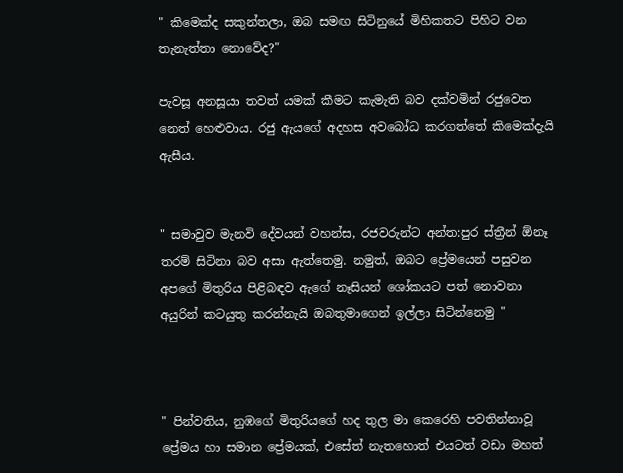" කිමෙක්ද සකුන්තලා, ඔබ සමඟ සිටිනුයේ මිහිකතට පිහිට වන තැනැත්තා නොවේද?"

පැවසූ අනසූයා තවත් යමක් කීමට කැමැති බව දක්වමින් රජුවෙත නෙත් හෙළුවාය. රජු ඇයගේ අදහස අවබෝධ කරගත්තේ කිමෙක්දැයි ඇසීය.


" සමාවුව මැනවි දේවයන් වහන්ස, රජවරුන්ට අන්ත:පුර ස්ත්‍රීන් ඕනෑ තරම් සිටිනා බව අසා ඇත්තෙමු. නමුත්, ඔබට ප්‍රේමයෙන් පසුවන අපගේ මිතුරිය පිළිබඳව ඇගේ නෑසියන් ශෝකයට පත් නොවනා අයුරින් කටයුතු කරන්නැයි ඔබතුමාගෙන් ඉල්ලා සිටින්නෙමු "



" පින්වතිය, නුඹගේ මිතුරියගේ හද තුල මා කෙරෙහි පවතින්නාවූ ප්‍රේමය හා සමාන ප්‍රේමයක්, එසේත් නැතහොත් එයටත් වඩා මහත්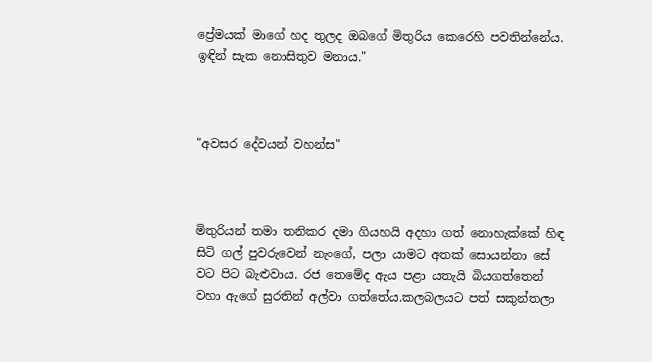ප්‍රේමයක් මාගේ හද තුලද ඔබගේ මිතුරිය කෙරෙහි පවතින්නේය. ඉඳින් සැක නොසිතුව මනාය."



"අවසර දේවයන් වහන්ස"



මිතුරියන් තමා තනිකර දමා ගියහයි අදහා ගත් නොහැක්කේ හිඳ සිටි ගල් පුවරුවෙන් නැංගේ, පලා යාමට අතක් සොයන්නා සේ වට පිට බැළුවාය. රජ තෙමේද ඇය පළා යතැයි බියගත්තෙන් වහා ඇගේ සුරතින් අල්වා ගත්තේය.කලබලයට පත් සකුන්තලා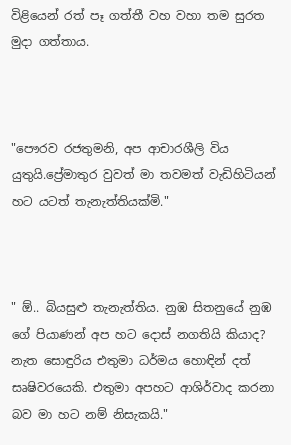විළියෙන් රත් පෑ ගත්තී වහ වහා තම සුරත මුදා ගත්තාය.



"පෞරව රජතුමනි, අප ආචාරශීලි විය යුතුයි.ප්‍රේමාතුර වුවත් මා තවමත් වැඩිහිටියන් හට යටත් තැනැත්තියක්මි."



" ඕ.. බියසුළු තැනැත්තිය. නුඹ සිතනුයේ නුඹ ගේ පියාණන් අප හට දොස් නගතියි කියාද? නැත සොඳුරිය එතුමා ධර්මය හොඳින් දත් සෘෂිවරයෙකි. එතුමා අපහට ආශිර්වාද කරනා බව මා හට නම් නිසැකයි."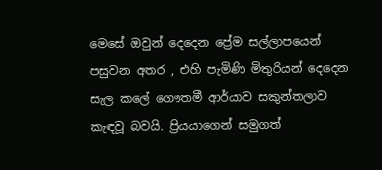මෙසේ ඔවුන් දෙදෙන ප්‍රේම සල්ලාපයෙන් පසුවන අතර , එහි පැමිණි මිතුරියන් දෙදෙන සැල කලේ ගෞතමී ආර්යාව සකුන්තලාව කැඳවූ බවයි. ප්‍රියයාගෙන් සමුගත්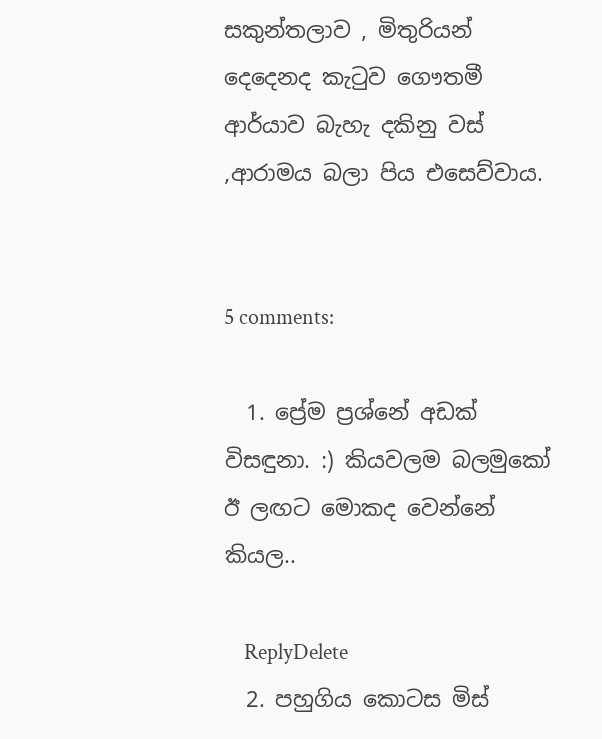සකුන්තලාව , මිතුරියන් දෙදෙනද කැටුව ගෞතමී ආර්යාව බැහැ දකිනු වස් ,ආරාමය බලා පිය එසෙව්වාය.


5 comments:

  1. ප්‍රේම ප්‍රශ්නේ අඩක් විසඳුනා. :) කියවලම බලමුකෝ ඊ ලඟට මොකද වෙන්නේ කියල..

    ReplyDelete
  2. පහුගිය කොටස මිස්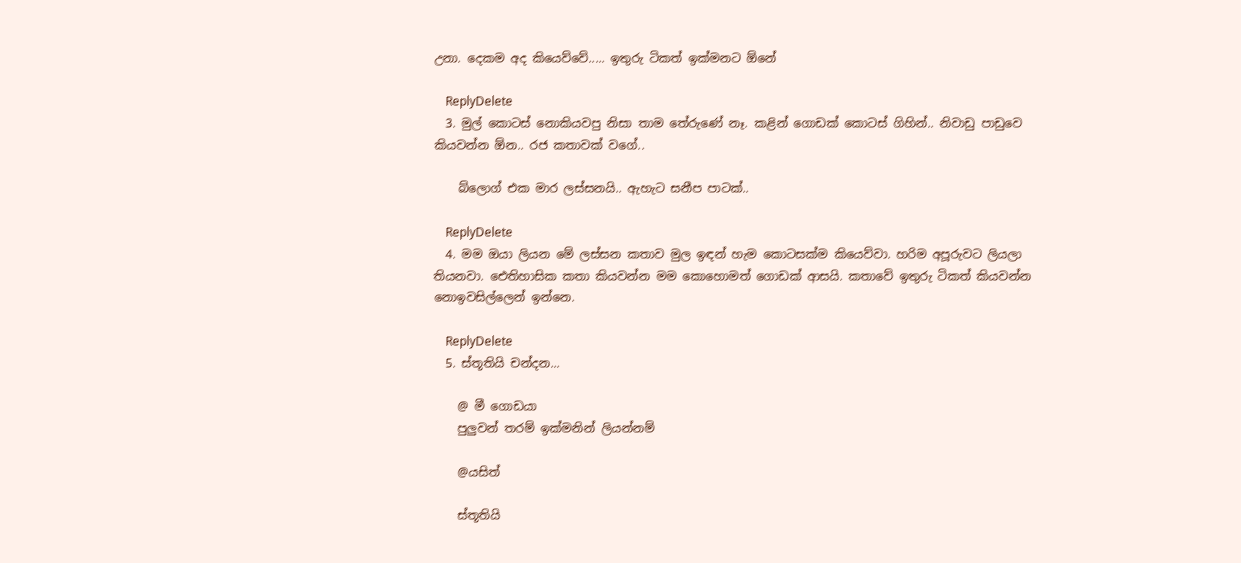උනා. දෙකම අද කියෙව්වේ..... ඉතුරු ටිකත් ඉක්මනට ඕනේ

    ReplyDelete
  3. මුල් කොටස් නොකියවපු නිසා තාම තේරුණේ නෑ. කළින් ගොඩක් කොටස් ගිහින්.. නිවාඩු පාඩුවෙ කියවන්න ඕන.. රජ කතාවක් වගේ..

    බ්ලොග් එක මාර ලස්සනයි.. ඇහැට සනීප පාටක්..

    ReplyDelete
  4. මම ඔයා ලියන මේ ලස්සන කතාව මුල ඉඳන් හැම කොටසක්ම කියෙව්වා. හරිම අපූරුවට ලියලා තියනවා. ඓතිහාසික කතා කියවන්න මම කොහොමත් ගොඩක් ආසයි. කතාවේ ඉතුරු ටිකත් කියවන්න නොඉවසිල්ලෙන් ඉන්නෙ.

    ReplyDelete
  5. ස්තූතියි චන්දන...

    @ මී ගොඩයා
    පුලුවන් තරම් ඉක්මනින් ලියන්නම්

    @යසිත්

    ස්තූතියි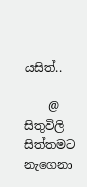යසිත්..

    @ සිතුවිලි සිත්තමට නැගෙනා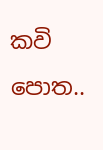කවි පොත..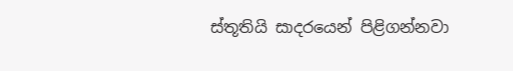ස්තූතියි සාදරයෙන් පිළිගන්නවා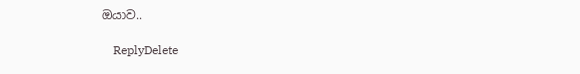ඔයාව..

    ReplyDelete